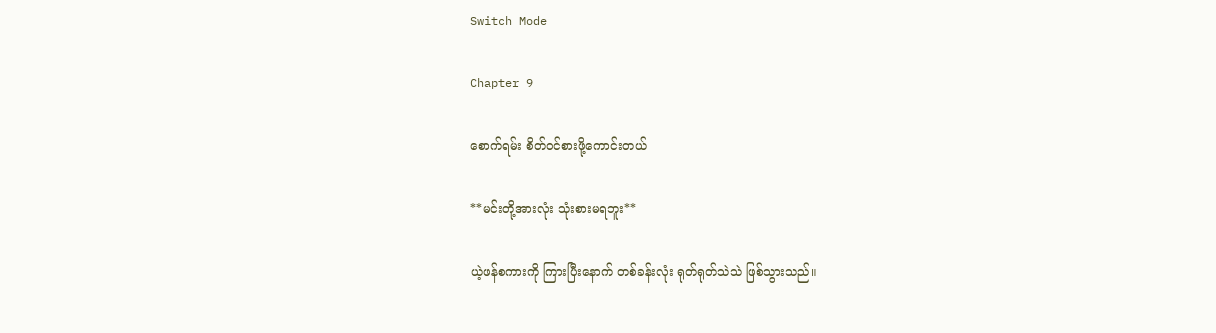Switch Mode

Chapter 9

စောက်ရမ်း စိတ်ဝင်စားဖို့ကောင်းတယ်

**မင်းတို့အားလုံး သုံးစားမရဘူး**

ယဲ့ဖန်စကားကို ကြားပြီးနောက် တစ်ခန်းလုံး ရုတ်ရုတ်သဲသဲ ဖြစ်သွားသည်။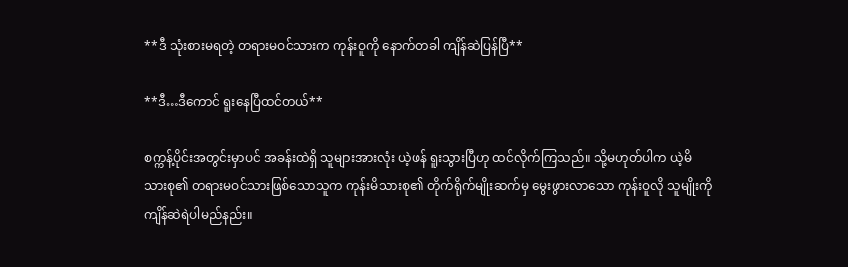**ဒီ သုံးစားမရတဲ့ တရားမဝင်သားက ကုန်းဝူကို နောက်တခါ ကျိန်ဆဲပြန်ပြီ**

**ဒီ…ဒီကောင် ရူးနေပြီထင်တယ်**

စက္ကန့်ပိုင်းအတွင်းမှာပင် အခန်းထဲရှိ သူများအားလုံး ယဲ့ဖန် ရူးသွားပြီဟု ထင်လိုက်ကြသည်။ သို့မဟုတ်ပါက ယဲ့မိသားစု၏ တရားမဝင်သားဖြစ်သောသူက ကုန်းမိသားစု၏ တိုက်ရိုက်မျိုးဆက်မှ မွေးဖွားလာသော ကုန်းဝူလို သူမျိုးကို ကျိန်ဆဲရဲပါမည်နည်း။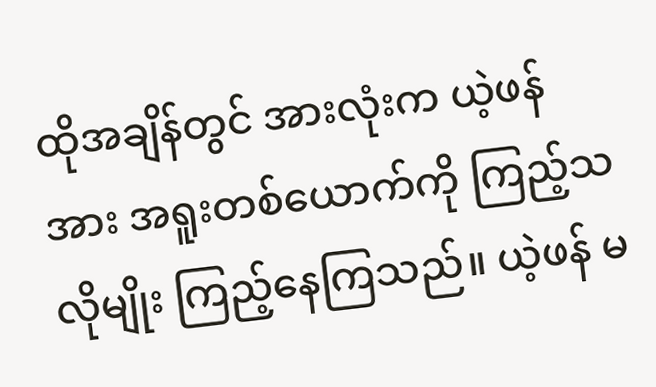ထိုအချိန်တွင် အားလုံးက ယဲ့ဖန်အား အရူးတစ်ယောက်ကို ကြည့်သလိုမျိုး ကြည့်နေကြသည်။ ယဲ့ဖန် မ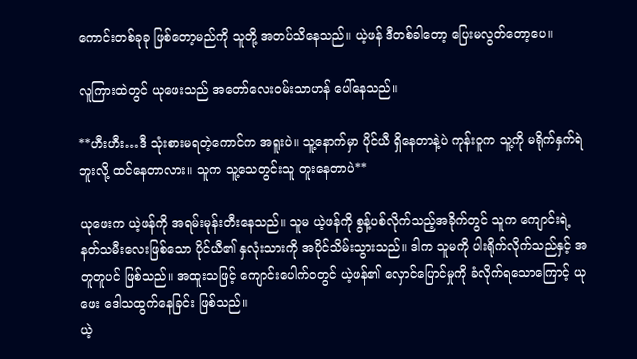ကောင်းတစ်ခုခု ဖြစ်တော့မည်ကို သူတို့ အတပ်သိနေသည်။ ယဲ့ဖန် ဒီတစ်ခါတော့ ပြေးမလွတ်တော့ပေ။

လူကြားထဲတွင် ယုဖေးသည် အတော်လေးဝမ်းသာဟန် ပေါ်နေသည်။

**ဟီးဟီး…ဒီ သုံးစားမရတဲ့ကောင်က အရူးပဲ။ သူ့နောက်မှာ ပိုင်ယီ ရှိနေတာနဲ့ပဲ ကုန်းဝူက သူ့ကို မရိုက်နှက်ရဲဘူးလို့ ထင်နေတာလား။ သူက သူ့သေတွင်းသူ တူးနေတာပဲ**

ယုဖေးက ယဲ့ဖန်ကို အရမ်းမုန်းတီးနေသည်။ သူမ ယဲ့ဖန်ကို စွန့်ပစ်လိုက်သည့်အခိုက်တွင် သူက ကျောင်းရဲ့နတ်သမီးလေးဖြစ်သော ပိုင်ယီ၏ နှလုံးသားကို အပိုင်သိမ်းသွားသည်။ ဒါက သူမကို ပါးရိုက်လိုက်သည်နှင့် အတူတူပင် ဖြစ်သည်။ အထူးသဖြင့် ကျောင်းပေါက်ဝတွင် ယဲ့ဖန်၏ လှောင်ပြောင်မှုကို ခံလိုက်ရသောကြောင့် ယုဖေး ဒေါသထွက်နေခြင်း ဖြစ်သည်။
ယဲ့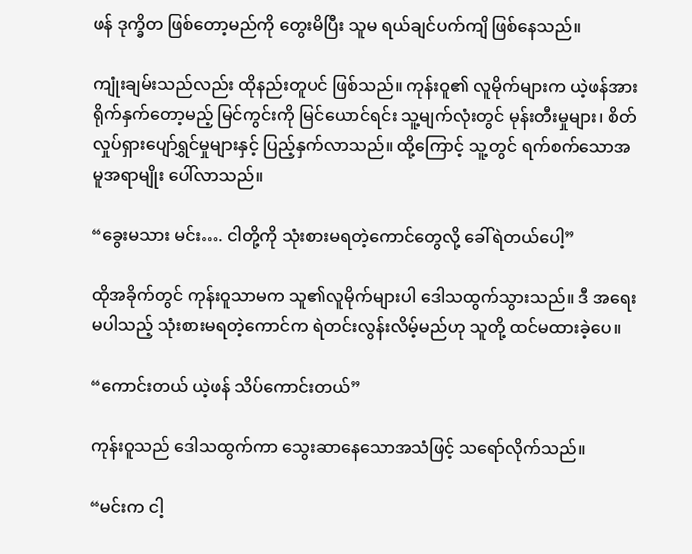ဖန် ဒုက္ခိတ ဖြစ်တော့မည်ကို တွေးမိပြီး သူမ ရယ်ချင်ပက်ကျိ ဖြစ်နေသည်။

ကျုံးချမ်းသည်လည်း ထိုနည်းတူပင် ဖြစ်သည်။ ကုန်းဝူ၏ လူမိုက်များက ယဲ့ဖန်အား ရိုက်နှက်တော့မည့် မြင်ကွင်းကို မြင်ယောင်ရင်း သူ့မျက်လုံးတွင် မုန်းတီးမှုများ၊ စိတ်လှုပ်ရှားပျော်ရွှင်မှုများနှင့် ပြည့်နှက်လာသည်။ ထို့ကြောင့် သူ့တွင် ရက်စက်သောအမူအရာမျိုး ပေါ်လာသည်။

“ခွေးမသား မင်း…. ငါတို့ကို သုံးစားမရတဲ့ကောင်တွေလို့ ခေါ်ရဲတယ်ပေါ့”

ထိုအခိုက်တွင် ကုန်းဝူသာမက သူ၏လူမိုက်များပါ ဒေါသထွက်သွားသည်။ ဒီ အရေးမပါသည့် သုံးစားမရတဲ့ကောင်က ရဲတင်းလွန်းလိမ့်မည်ဟု သူတို့ ထင်မထားခဲ့ပေ။

“ကောင်းတယ် ယဲ့ဖန် သိပ်ကောင်းတယ်”

ကုန်းဝူသည် ဒေါသထွက်ကာ သွေးဆာနေသောအသံဖြင့် သရော်လိုက်သည်။

“မင်းက ငါ့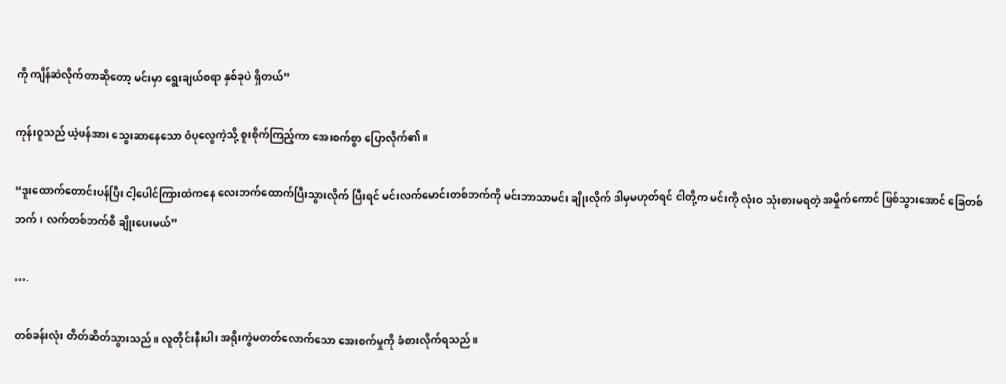ကို ကျိန်ဆဲလိုက်တာဆိုတော့ မင်းမှာ ရွေးချယ်စရာ နှစ်ခုပဲ ရှိတယ်”

ကုန်းဝူသည် ယဲ့ဖန်အား သွေးဆာနေသော ဝံပုလွေကဲ့သို့ စူးစိုက်ကြည့်ကာ အေးစက်စွာ ပြောလိုက်၏။

“ဒူးထောက်တောင်းပန်ပြီး ငါ့ပေါင်ကြားထဲကနေ လေးဘက်ထောက်ပြီးသွားလိုက် ပြီးရင် မင်းလက်မောင်းတစ်ဘက်ကို မင်းဘာသာမင်း ချိုးလိုက် ဒါမှမဟုတ်ရင် ငါတို့က မင်းကို လုံးဝ သုံးစားမရတဲ့ အမှိုက်ကောင် ဖြစ်သွားအောင် ခြေတစ်ဘက်၊ လက်တစ်ဘက်စီ ချိုးပေးမယ်”

….

တစ်ခန်းလုံး တိတ်ဆိတ်သွားသည်။ လူတိုင်းနီးပါး အရိုးကွဲမတတ်လောက်သော အေးစက်မှုကို ခံစားလိုက်ရသည်။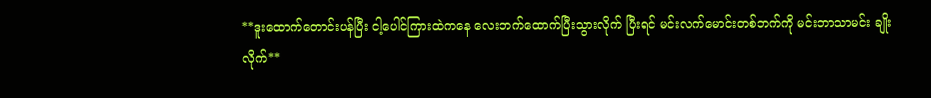**ဒူးထောက်တောင်းပန်ပြီး ငါ့ပေါင်ကြားထဲကနေ လေးဘက်ထောက်ပြီးသွားလိုက် ပြီးရင် မင်းလက်မောင်းတစ်ဘက်ကို မင်းဘာသာမင်း ချိုးလိုက်**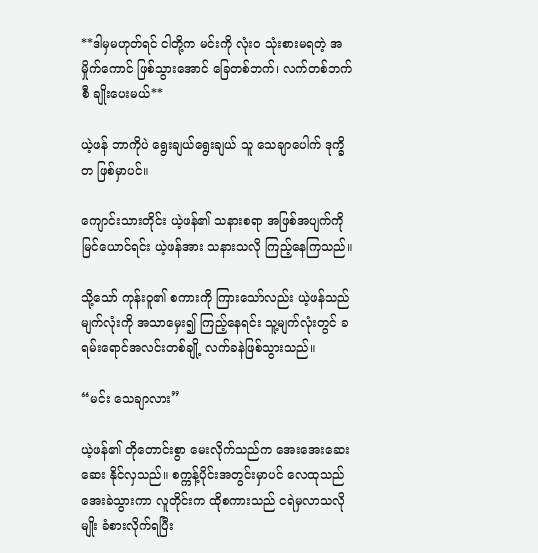**ဒါမှမဟုတ်ရင် ငါတို့က မင်းကို လုံးဝ သုံးစားမရတဲ့ အမှိုက်ကောင် ဖြစ်သွားအောင် ခြေတစ်ဘက်၊ လက်တစ်ဘက်စီ ချိုးပေးမယ်**

ယဲ့ဖန် ဘာကိုပဲ ရွေးချယ်ရွေးချယ် သူ သေချာပေါက် ဒုက္ခိတ ဖြစ်မှာပင်။

ကျောင်းသားတိုင်း ယဲ့ဖန်၏ သနားစရာ အဖြစ်အပျက်ကို မြင်ယောင်ရင်း ယဲ့ဖန်အား သနားသလို ကြည့်နေကြသည်။

သို့သော် ကုန်းဝူ၏ စကားကို ကြားသော်လည်း ယဲ့ဖန်သည် မျက်လုံးကို အသာမှေး၍ ကြည့်နေရင်း သူ့မျက်လုံးတွင် ခရမ်းရောင်အလင်းတစ်ချို့ လက်ခနဲဖြစ်သွားသည်။

“မင်း သေချာလား”

ယဲ့ဖန်၏ တိုတောင်းစွာ မေးလိုက်သည်က အေးအေးဆေးဆေး နိုင်လှသည်။ စက္ကန့်ပိုင်းအတွင်းမှာပင် လေထုသည် အေးခဲသွားကာ လူတိုင်းက ထိုစကားသည် ငရဲမှလာသလိုမျိုး ခံစားလိုက်ရပြီး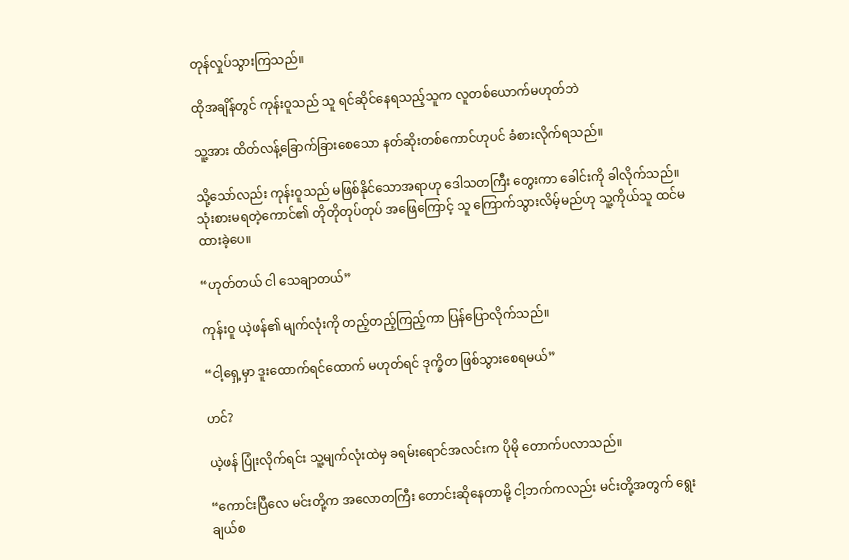တုန်လှုပ်သွားကြသည်။

ထိုအချိန်တွင် ကုန်းဝူသည် သူ ရင်ဆိုင်နေရသည့်သူက လူတစ်ယောက်မဟုတ်ဘဲ

သူ့အား ထိတ်လန့်ခြောက်ခြားစေသော နတ်ဆိုးတစ်ကောင်ဟုပင် ခံစားလိုက်ရသည်။

သို့သော်လည်း ကုန်းဝူသည် မဖြစ်နိုင်သောအရာဟု ဒေါသတကြီး တွေးကာ ခေါင်းကို ခါလိုက်သည်။ သုံးစားမရတဲ့ကောင်၏ တိုတိုတုပ်တုပ် အဖြေကြောင့် သူ ကြောက်သွားလိမ့်မည်ဟု သူ့ကိုယ်သူ ထင်မထားခဲ့ပေ။

“ဟုတ်တယ် ငါ သေချာတယ်”

ကုန်းဝူ ယဲ့ဖန်၏ မျက်လုံးကို တည့်တည့်ကြည့်ကာ ပြန်ပြောလိုက်သည်။

“ငါ့ရှေ့မှာ ဒူးထောက်ရင်ထောက် မဟုတ်ရင် ဒုက္ခိတ ဖြစ်သွားစေရမယ်”

ဟင်?

ယဲ့ဖန် ပြုံးလိုက်ရင်း သူ့မျက်လုံးထဲမှ ခရမ်းရောင်အလင်းက ပိုမို တောက်ပလာသည်။

“ကောင်းပြီလေ မင်းတို့က အလောတကြီး တောင်းဆိုနေတာမို့ ငါ့ဘက်ကလည်း မင်းတို့အတွက် ရွေးချယ်စ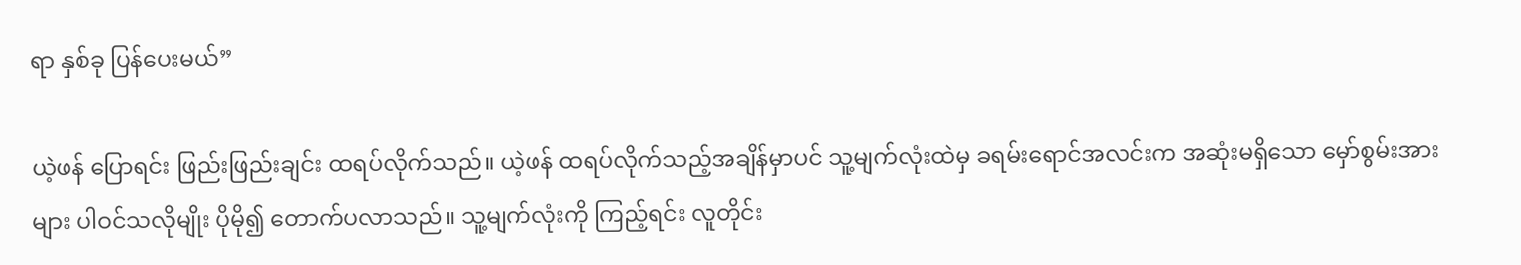ရာ နှစ်ခု ပြန်ပေးမယ်”

ယဲ့ဖန် ပြောရင်း ဖြည်းဖြည်းချင်း ထရပ်လိုက်သည်။ ယဲ့ဖန် ထရပ်လိုက်သည့်အချိန်မှာပင် သူ့မျက်လုံးထဲမှ ခရမ်းရောင်အလင်းက အဆုံးမရှိသော မှော်စွမ်းအားများ ပါဝင်သလိုမျိုး ပိုမို၍ တောက်ပလာသည်။ သူ့မျက်လုံးကို ကြည့်ရင်း လူတိုင်း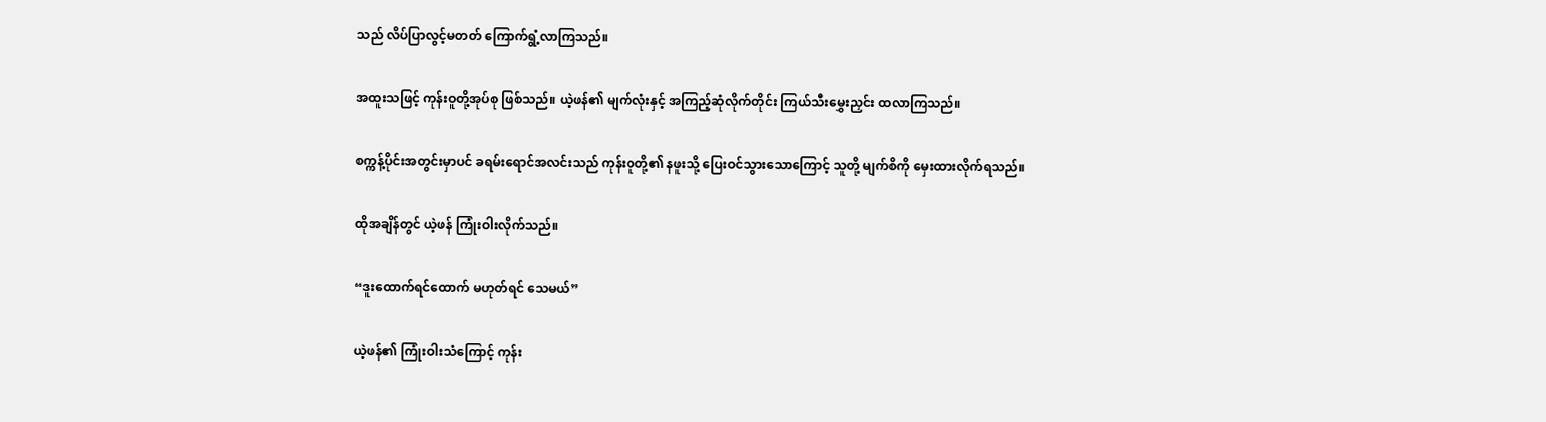သည် လိပ်ပြာလွင့်မတတ် ကြောက်ရွံ့လာကြသည်။

အထူးသဖြင့် ကုန်းဝူတို့အုပ်စု ဖြစ်သည်။ ယဲ့ဖန်၏ မျက်လုံးနှင့် အကြည့်ဆုံလိုက်တိုင်း ကြယ်သီးမွှေးညှင်း ထလာကြသည်။

စက္ကန့်ပိုင်းအတွင်းမှာပင် ခရမ်းရောင်အလင်းသည် ကုန်းဝူတို့၏ နဖူးသို့ ပြေးဝင်သွားသောကြောင့် သူတို့ မျက်စိကို မှေးထားလိုက်ရသည်။

ထိုအချိန်တွင် ယဲ့ဖန် ကြုံးဝါးလိုက်သည်။

“ဒူးထောက်ရင်ထောက် မဟုတ်ရင် သေမယ်”

ယဲ့ဖန်၏ ကြုံးဝါးသံကြောင့် ကုန်း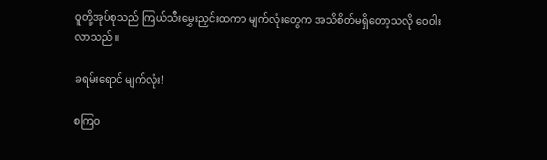ဝူတို့အုပ်စုသည် ကြယ်သီးမွှေးညှင်းထကာ မျက်လုံးတွေက အသိစိတ်မရှိတော့သလို ဝေဝါးလာသည်။

ခရမ်းရောင် မျက်လုံး!

စကြဝ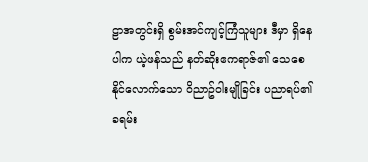ဠာအတွင်းရှိ စွမ်းအင်ကျင့်ကြံသူများ ဒီမှာ ရှိနေပါက ယဲ့ဖန်သည် နတ်ဆိုးဧကရာဇ်၏ သေစေနိုင်လောက်သော ဝိညာဥ်ဝါးမျိုခြင်း ပညာရပ်၏ ခရမ်း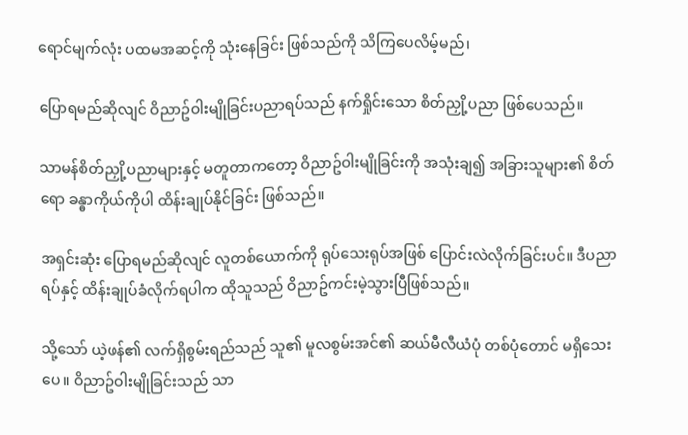ရောင်မျက်လုံး ပထမအဆင့်ကို သုံးနေခြင်း ဖြစ်သည်ကို သိကြပေလိမ့်မည်၊

ပြောရမည်ဆိုလျင် ဝိညာဥ်ဝါးမျိုခြင်းပညာရပ်သည် နက်ရှိုင်းသော စိတ်ညှို့ပညာ ဖြစ်ပေသည်။

သာမန်စိတ်ညှို့ပညာများနှင့် မတူတာကတော့ ဝိညာဥ်ဝါးမျိုခြင်းကို အသုံးချ၍ အခြားသူများ၏ စိတ်ရော ခန္ဓာကိုယ်ကိုပါ ထိန်းချုပ်နိုင်ခြင်း ဖြစ်သည်။

အရှင်းဆုံး ပြောရမည်ဆိုလျင် လူတစ်ယောက်ကို ရုပ်သေးရုပ်အဖြစ် ပြောင်းလဲလိုက်ခြင်းပင်။ ဒီပညာရပ်နှင့် ထိန်းချုပ်ခံလိုက်ရပါက ထိုသူသည် ဝိညာဥ်ကင်းမဲ့သွားပြီဖြစ်သည်။

သို့သော် ယဲ့ဖန်၏ လက်ရှိစွမ်းရည်သည် သူ၏ မူလစွမ်းအင်၏ ဆယ်မီလီယံပုံ တစ်ပုံတောင် မရှိသေးပေ။ ဝိညာဥ်ဝါးမျိုခြင်းသည် သာ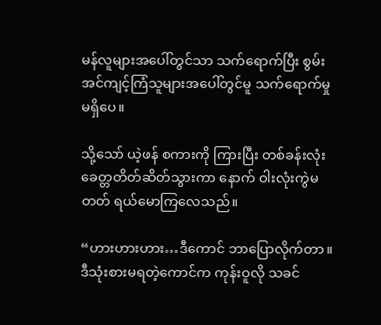မန်လူများအပေါ်တွင်သာ သက်ရောက်ပြီး စွမ်းအင်ကျင့်ကြံသူများအပေါ်တွင်မူ သက်ရောက်မှု မရှိပေ။

သို့သော် ယဲ့ဖန် စကားကို ကြားပြီး တစ်ခန်းလုံး ခေတ္တတိတ်ဆိတ်သွားကာ နောက် ဝါးလုံးကွဲမတတ် ရယ်မောကြလေသည်။

“ဟားဟားဟား…ဒီကောင် ဘာပြောလိုက်တာ။ ဒီသုံးစားမရတဲ့ကောင်က ကုန်းဝူလို သခင်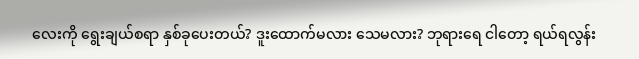လေးကို ရွေးချယ်စရာ နှစ်ခုပေးတယ်? ဒူးထောက်မလား သေမလား? ဘုရားရေ ငါတော့ ရယ်ရလွန်း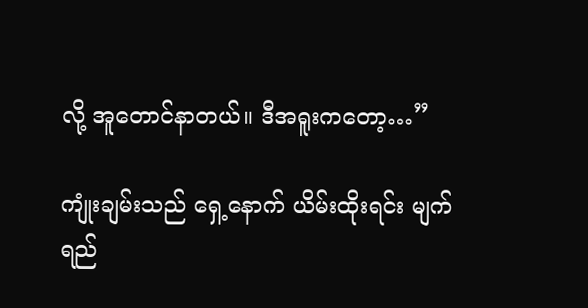လို့ အူတောင်နာတယ်။ ဒီအရူးကတော့…”

ကျုံးချမ်းသည် ရှေ့နောက် ယိမ်းထိုးရင်း မျက်ရည်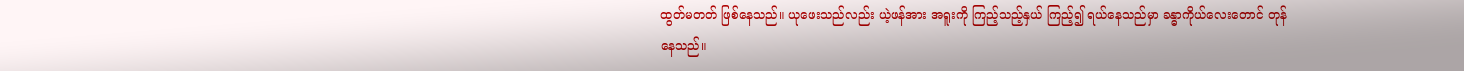ထွတ်မတတ် ဖြစ်နေသည်။ ယုဖေးသည်လည်း ယဲ့ဖန်အား အရူးကို ကြည့်သည့်နှယ် ကြည့်၍ ရယ်နေသည်မှာ ခန္ဓာကိုယ်လေးတောင် တုန်နေသည်။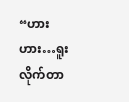“ဟားဟား…ရူးလိုက်တာ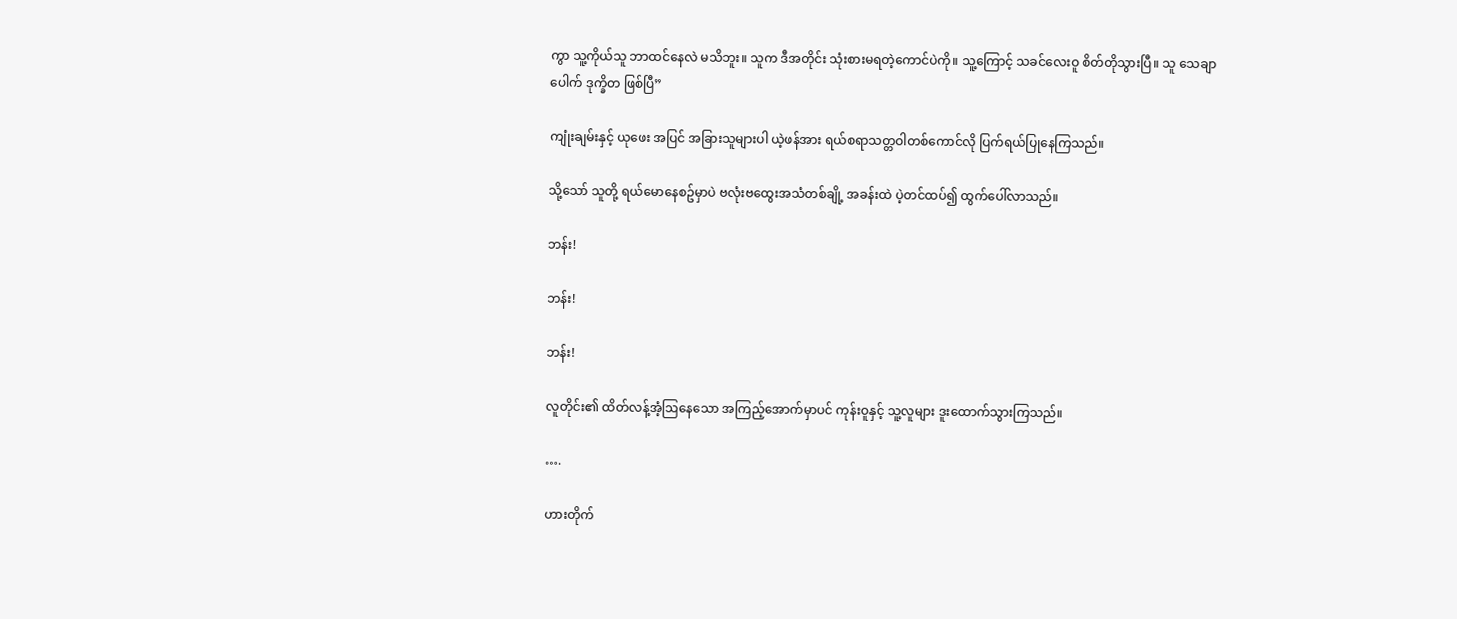ကွာ သူ့ကိုယ်သူ ဘာထင်နေလဲ မသိဘူး။ သူက ဒီအတိုင်း သုံးစားမရတဲ့ကောင်ပဲကို။ သူ့ကြောင့် သခင်လေးဝူ စိတ်တိုသွားပြီ။ သူ သေချာပေါက် ဒုက္ခိတ ဖြစ်ပြီ”

ကျုံးချမ်းနှင့် ယုဖေး အပြင် အခြားသူများပါ ယဲ့ဖန်အား ရယ်စရာသတ္တဝါတစ်ကောင်လို ပြက်ရယ်ပြုနေကြသည်။

သို့သော် သူတို့ ရယ်မောနေစဥ်မှာပဲ ဗလုံးဗထွေးအသံတစ်ချို့ အခန်းထဲ ပဲ့တင်ထပ်၍ ထွက်ပေါ်လာသည်။

ဘန်း!

ဘန်း!

ဘန်း!

လူတိုင်း၏ ထိတ်လန့်အံ့ဩနေသော အကြည့်အောက်မှာပင် ကုန်းဝူနှင့် သူ့လူများ ဒူးထောက်သွားကြသည်။

….

ဟားတိုက်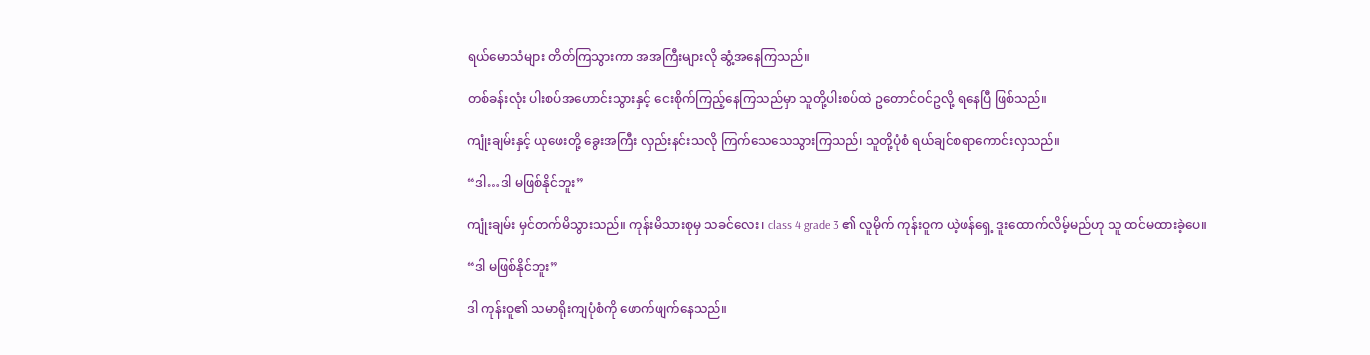ရယ်မောသံများ တိတ်ကြသွားကာ အအကြီးများလို ဆွံ့အနေကြသည်။

တစ်ခန်းလုံး ပါးစပ်အဟောင်းသွားနှင့် ငေးစိုက်ကြည့်နေကြသည်မှာ သူတို့ပါးစပ်ထဲ ဥတောင်ဝင်ဥလို့ ရနေပြီ ဖြစ်သည်။

ကျုံးချမ်းနှင့် ယုဖေးတို့ ခွေးအကြီး လှည်းနင်းသလို ကြက်သေသေသွားကြသည်၊ သူတို့ပုံစံ ရယ်ချင်စရာကောင်းလှသည်။

“ဒါ…ဒါ မဖြစ်နိုင်ဘူး”

ကျုံးချမ်း မှင်တက်မိသွားသည်။ ကုန်းမိသားစုမှ သခင်လေး၊ class 4 grade 3 ၏ လူမိုက် ကုန်းဝူက ယဲ့ဖန်ရှေ့ ဒူးထောက်လိမ့်မည်ဟု သူ ထင်မထားခဲ့ပေ။

“ဒါ မဖြစ်နိုင်ဘူး”

ဒါ ကုန်းဝူ၏ သမာရိုးကျပုံစံကို ဖောက်ဖျက်နေသည်။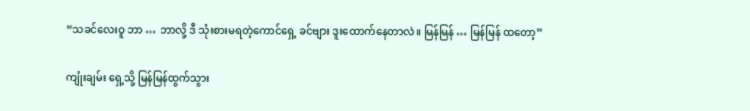“သခင်လေးဝူ ဘာ … ဘာလို့ ဒီ သုံးစားမရတဲ့ကောင်ရှေ့ ခင်ဗျား ဒူးထောက်နေတာလဲ။ မြန်မြန် … မြန်မြန် ထတော့”

ကျုံးချမ်း ရှေ့သို့ မြန်မြန်ထွက်သွား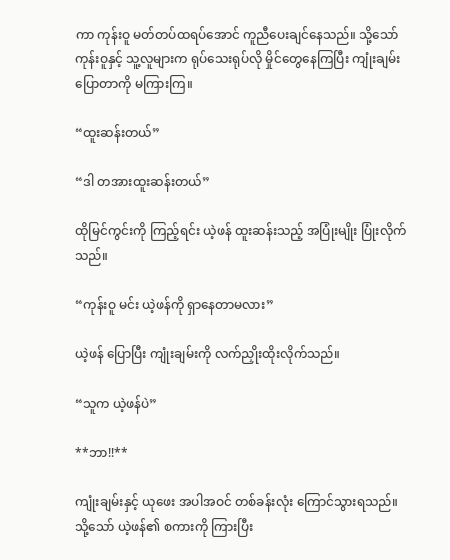ကာ ကုန်းဝူ မတ်တပ်ထရပ်အောင် ကူညီပေးချင်နေသည်။ သို့သော် ကုန်းဝူနှင့် သူ့လူများက ရုပ်သေးရုပ်လို မှိုင်တွေနေကြပြီး ကျုံးချမ်း ပြောတာကို မကြားကြ။

“ထူးဆန်းတယ်”

“ဒါ တအားထူးဆန်းတယ်”

ထိုမြင်ကွင်းကို ကြည့်ရင်း ယဲ့ဖန် ထူးဆန်းသည့် အပြုံးမျိုး ပြုံးလိုက်သည်။

“ကုန်းဝူ မင်း ယဲ့ဖန်ကို ရှာနေတာမလား”

ယဲ့ဖန် ပြောပြီး ကျုံးချမ်းကို လက်ညှိုးထိုးလိုက်သည်။

“သူက ယဲ့ဖန်ပဲ”

**ဘာ!!**

ကျုံးချမ်းနှင့် ယုဖေး အပါအဝင် တစ်ခန်းလုံး ကြောင်သွားရသည်။ သို့သော် ယဲ့ဖန်၏ စကားကို ကြားပြီး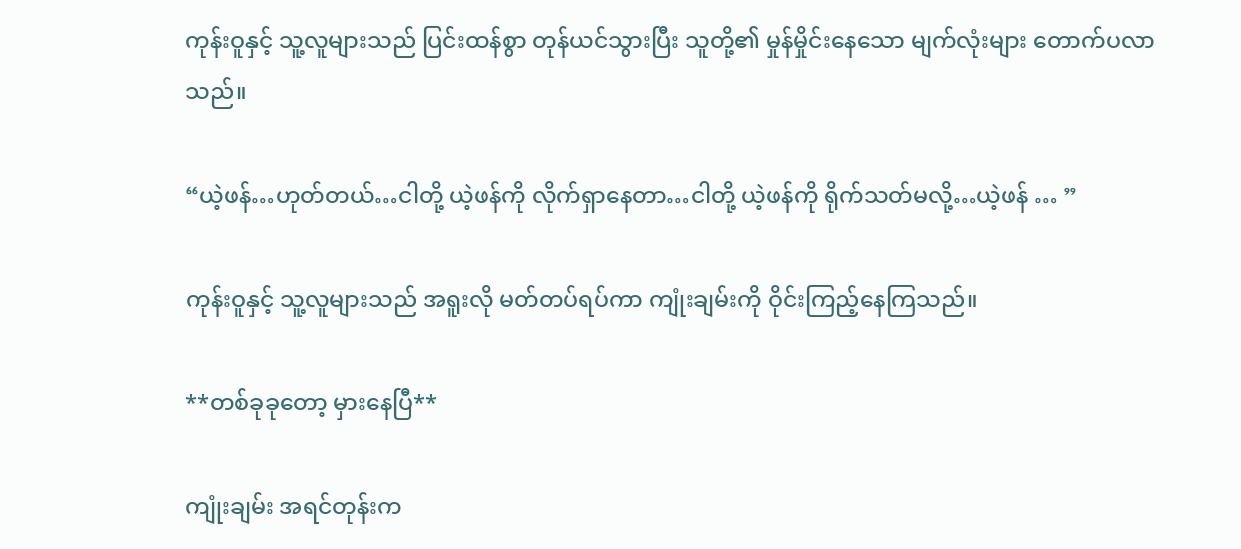ကုန်းဝူနှင့် သူ့လူများသည် ပြင်းထန်စွာ တုန်ယင်သွားပြီး သူတို့၏ မှုန်မှိုင်းနေသော မျက်လုံးများ တောက်ပလာသည်။

“ယဲ့ဖန်…ဟုတ်တယ်…ငါတို့ ယဲ့ဖန်ကို လိုက်ရှာနေတာ…ငါတို့ ယဲ့ဖန်ကို ရိုက်သတ်မလို့…ယဲ့ဖန် … ”

ကုန်းဝူနှင့် သူ့လူများသည် အရူးလို မတ်တပ်ရပ်ကာ ကျုံးချမ်းကို ဝိုင်းကြည့်နေကြသည်။

**တစ်ခုခုတော့ မှားနေပြီ**

ကျုံးချမ်း အရင်တုန်းက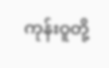ကုန်းဝူတို့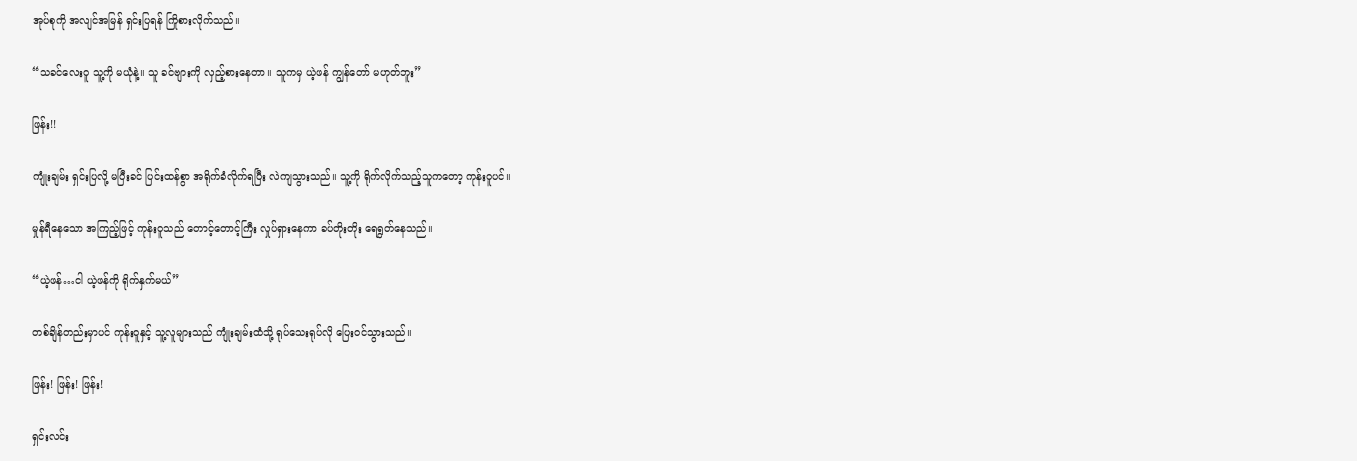အုပ်စုကို အလျင်အမြန် ရှင်းပြရန် ကြိုစားလိုက်သည်။

“သခင်လေးဝူ သူ့ကို မယုံနဲ့။ သူ ခင်ဗျားကို လှည့်စားနေတာ။ သူကမှ ယဲ့ဖန် ကျွန်တော် မဟုတ်ဘူး”

ဖြန်း!!

ကျုံးချမ်း ရှင်းပြလို့ မပြီးခင် ပြင်းထန်စွာ အရိုက်ခံလိုက်ရပြီး လဲကျသွားသည်။ သူ့ကို ရိုက်လိုက်သည့်သူကတော့ ကုန်းဝူပင်။

မှုန်ရီနေသော အကြည့်ဖြင့် ကုန်းဝူသည် တောင့်တောင့်ကြီး လှုပ်ရှားနေကာ ခပ်တိုးတိုး ရေရွတ်နေသည်။

“ယဲ့ဖန်…ငါ ယဲ့ဖန်ကို ရိုက်နှက်မယ်”

တစ်ချိန်တည်းမှာပင် ကုန်းဝူနှင့် သူ့လူများသည် ကျုံးချမ်းထံသို့ ရုပ်သေးရုပ်လို ပြေးဝင်သွားသည်။

ဖြန်း! ဖြန်း! ဖြန်း!

ရှင်းလင်း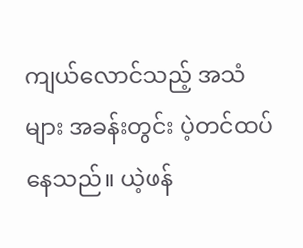ကျယ်လောင်သည့် အသံများ အခန်းတွင်း ပဲ့တင်ထပ်နေသည်။ ယဲ့ဖန်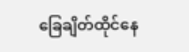ခြေချိတ်ထိုင်နေ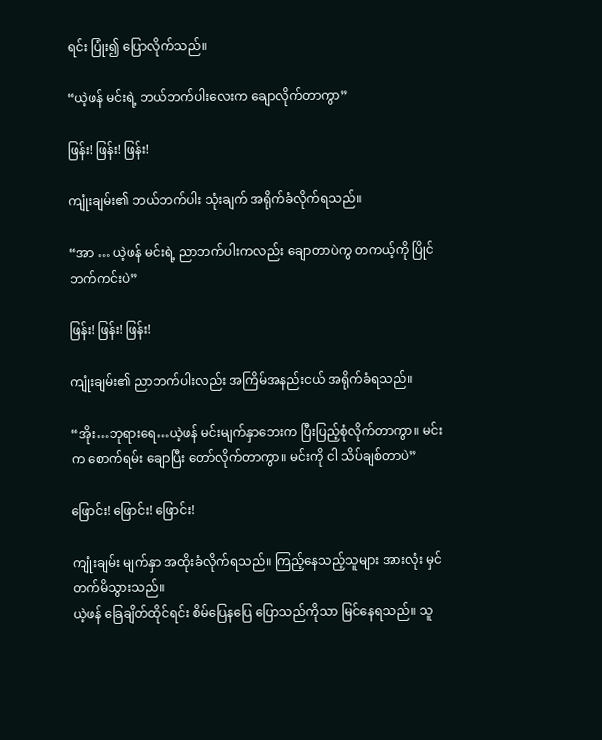ရင်း ပြုံး၍ ပြောလိုက်သည်။

“ယဲ့ဖန် မင်းရဲ့ ဘယ်ဘက်ပါးလေးက ချောလိုက်တာကွာ”

ဖြန်း! ဖြန်း! ဖြန်း!

ကျုံးချမ်း၏ ဘယ်ဘက်ပါး သုံးချက် အရိုက်ခံလိုက်ရသည်။

“အာ … ယဲ့ဖန် မင်းရဲ့ ညာဘက်ပါးကလည်း ချောတာပဲကွ တကယ့်ကို ပြိုင်ဘက်ကင်းပဲ”

ဖြန်း! ဖြန်း! ဖြန်း!

ကျုံးချမ်း၏ ညာဘက်ပါးလည်း အကြိမ်အနည်းငယ် အရိုက်ခံရသည်။

“အိုး…ဘုရားရေ…ယဲ့ဖန် မင်းမျက်နှာဘေးက ပြီးပြည့်စုံလိုက်တာကွာ။ မင်းက စောက်ရမ်း ချောပြီး တော်လိုက်တာကွာ။ မင်းကို ငါ သိပ်ချစ်တာပဲ”

ဖြောင်း! ဖြောင်း! ဖြောင်း!

ကျုံးချမ်း မျက်နှာ အထိုးခံလိုက်ရသည်။ ကြည့်နေသည့်သူများ အားလုံး မှင်တက်မိသွားသည်။
ယဲ့ဖန် ခြေချိတ်ထိုင်ရင်း စိမ်ပြေနပြေ ပြောသည်ကိုသာ မြင်နေရသည်။ သူ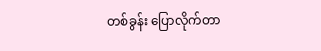တစ်ခွန်း ပြောလိုက်တာ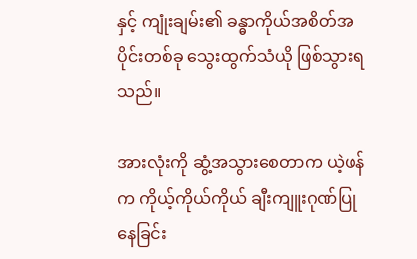နှင့် ကျုံးချမ်း၏ ခန္ဓာကိုယ်အစိတ်အပိုင်းတစ်ခု သွေးထွက်သံယို ဖြစ်သွားရသည်။

အားလုံးကို ဆွံ့အသွားစေတာက ယဲ့ဖန်က ကိုယ့်ကိုယ်ကိုယ် ချီးကျူးဂုဏ်ပြုနေခြင်း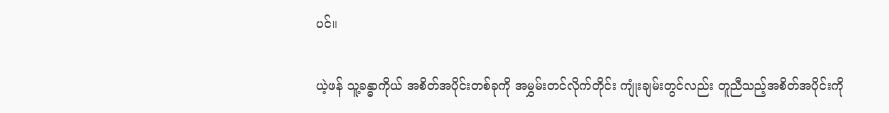ပင်။

ယဲ့ဖန် သူ့ခန္ဓာကိုယ် အစိတ်အပိုင်းတစ်ခုကို အမွှမ်းတင်လိုက်တိုင်း ကျုံးချမ်းတွင်လည်း တူညီသည့်အစိတ်အပိုင်းကို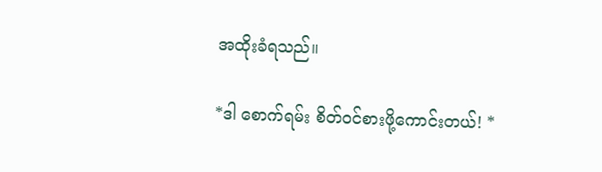အထိုးခံရသည်။

*ဒါ စောက်ရမ်း စိတ်ဝင်စားဖို့ကောင်းတယ်! *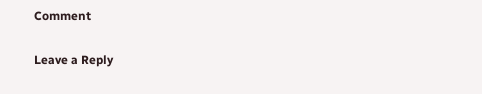Comment

Leave a Reply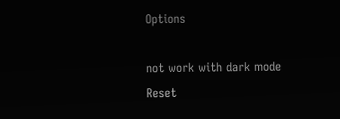Options

not work with dark mode
Reset